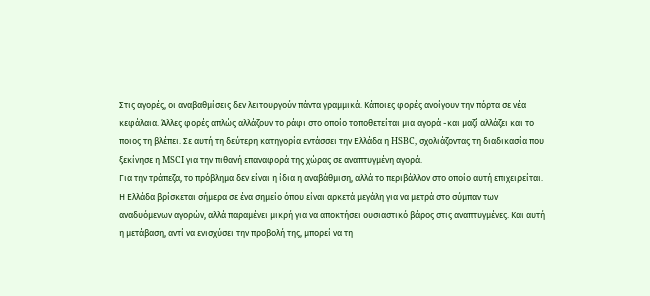Στις αγορές, οι αναβαθμίσεις δεν λειτουργούν πάντα γραμμικά. Κάποιες φορές ανοίγουν την πόρτα σε νέα κεφάλαια. Άλλες φορές απλώς αλλάζουν το ράφι στο οποίο τοποθετείται μια αγορά -και μαζί αλλάζει και το ποιος τη βλέπει. Σε αυτή τη δεύτερη κατηγορία εντάσσει την Ελλάδα η HSBC, σχολιάζοντας τη διαδικασία που ξεκίνησε η MSCI για την πιθανή επαναφορά της χώρας σε αναπτυγμένη αγορά.
Για την τράπεζα, το πρόβλημα δεν είναι η ίδια η αναβάθμιση, αλλά το περιβάλλον στο οποίο αυτή επιχειρείται. Η Ελλάδα βρίσκεται σήμερα σε ένα σημείο όπου είναι αρκετά μεγάλη για να μετρά στο σύμπαν των αναδυόμενων αγορών, αλλά παραμένει μικρή για να αποκτήσει ουσιαστικό βάρος στις αναπτυγμένες. Και αυτή η μετάβαση, αντί να ενισχύσει την προβολή της, μπορεί να τη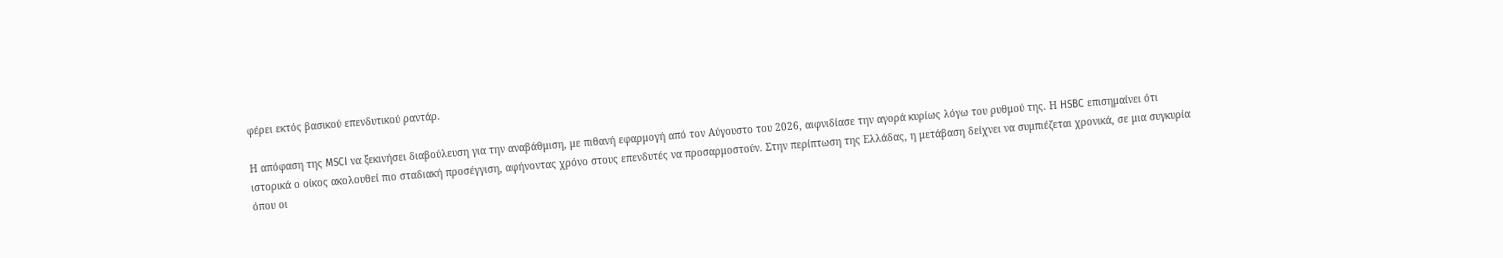φέρει εκτός βασικού επενδυτικού ραντάρ.

Η απόφαση της MSCI να ξεκινήσει διαβούλευση για την αναβάθμιση, με πιθανή εφαρμογή από τον Αύγουστο του 2026, αιφνιδίασε την αγορά κυρίως λόγω του ρυθμού της. Η HSBC επισημαίνει ότι ιστορικά ο οίκος ακολουθεί πιο σταδιακή προσέγγιση, αφήνοντας χρόνο στους επενδυτές να προσαρμοστούν. Στην περίπτωση της Ελλάδας, η μετάβαση δείχνει να συμπιέζεται χρονικά, σε μια συγκυρία όπου οι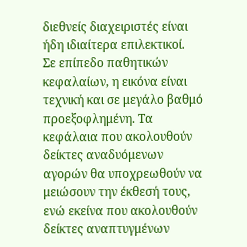διεθνείς διαχειριστές είναι ήδη ιδιαίτερα επιλεκτικοί.
Σε επίπεδο παθητικών κεφαλαίων, η εικόνα είναι τεχνική και σε μεγάλο βαθμό προεξοφλημένη. Τα κεφάλαια που ακολουθούν δείκτες αναδυόμενων αγορών θα υποχρεωθούν να μειώσουν την έκθεσή τους, ενώ εκείνα που ακολουθούν δείκτες αναπτυγμένων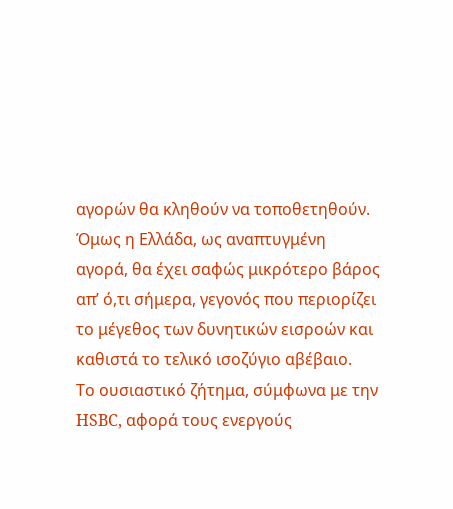αγορών θα κληθούν να τοποθετηθούν. Όμως η Ελλάδα, ως αναπτυγμένη αγορά, θα έχει σαφώς μικρότερο βάρος απ’ ό,τι σήμερα, γεγονός που περιορίζει το μέγεθος των δυνητικών εισροών και καθιστά το τελικό ισοζύγιο αβέβαιο.
Το ουσιαστικό ζήτημα, σύμφωνα με την HSBC, αφορά τους ενεργούς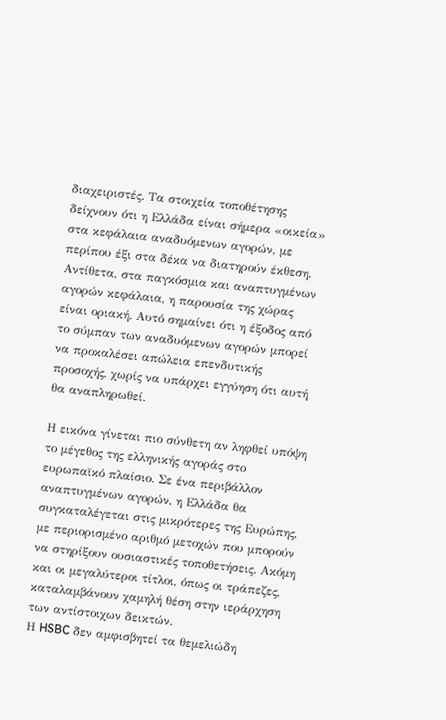διαχειριστές. Τα στοιχεία τοποθέτησης δείχνουν ότι η Ελλάδα είναι σήμερα «οικεία» στα κεφάλαια αναδυόμενων αγορών, με περίπου έξι στα δέκα να διατηρούν έκθεση. Αντίθετα, στα παγκόσμια και αναπτυγμένων αγορών κεφάλαια, η παρουσία της χώρας είναι οριακή. Αυτό σημαίνει ότι η έξοδος από το σύμπαν των αναδυόμενων αγορών μπορεί να προκαλέσει απώλεια επενδυτικής προσοχής, χωρίς να υπάρχει εγγύηση ότι αυτή θα αναπληρωθεί.

Η εικόνα γίνεται πιο σύνθετη αν ληφθεί υπόψη το μέγεθος της ελληνικής αγοράς στο ευρωπαϊκό πλαίσιο. Σε ένα περιβάλλον αναπτυγμένων αγορών, η Ελλάδα θα συγκαταλέγεται στις μικρότερες της Ευρώπης, με περιορισμένο αριθμό μετοχών που μπορούν να στηρίξουν ουσιαστικές τοποθετήσεις. Ακόμη και οι μεγαλύτεροι τίτλοι, όπως οι τράπεζες, καταλαμβάνουν χαμηλή θέση στην ιεράρχηση των αντίστοιχων δεικτών.
Η HSBC δεν αμφισβητεί τα θεμελιώδη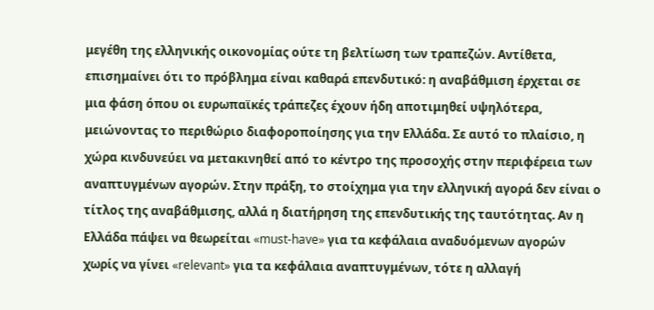μεγέθη της ελληνικής οικονομίας ούτε τη βελτίωση των τραπεζών. Αντίθετα, επισημαίνει ότι το πρόβλημα είναι καθαρά επενδυτικό: η αναβάθμιση έρχεται σε μια φάση όπου οι ευρωπαϊκές τράπεζες έχουν ήδη αποτιμηθεί υψηλότερα, μειώνοντας το περιθώριο διαφοροποίησης για την Ελλάδα. Σε αυτό το πλαίσιο, η χώρα κινδυνεύει να μετακινηθεί από το κέντρο της προσοχής στην περιφέρεια των αναπτυγμένων αγορών. Στην πράξη, το στοίχημα για την ελληνική αγορά δεν είναι ο τίτλος της αναβάθμισης, αλλά η διατήρηση της επενδυτικής της ταυτότητας. Αν η Ελλάδα πάψει να θεωρείται «must-have» για τα κεφάλαια αναδυόμενων αγορών χωρίς να γίνει «relevant» για τα κεφάλαια αναπτυγμένων, τότε η αλλαγή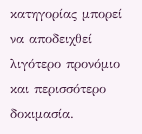κατηγορίας μπορεί να αποδειχθεί λιγότερο προνόμιο και περισσότερο δοκιμασία.